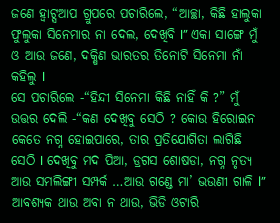ଜଣେ ହ୍ଵାଟ୍ସଆପ ଗ୍ରୁପରେ ପଚାରିଲେ, “ଆଚ୍ଛା, କିଛି ହାଲୁକା ଫୁଲୁକା ସିନେମାର ନା ଦେଲ, ଦେଖିବି I” ଏକା ସାଙ୍ଗେ ମୁଁ ଓ ଆଉ ଜଣେ, ଦକ୍ଷିଣ ଭାରତର ତିନୋଟି ସିନେମା ନାଁ କହିଲୁ I
ସେ ପଚାରିଲେ -“ହିନ୍ଦୀ ସିନେମା କିଛି ନାହିଁ କି ?” ମୁଁ ଉତ୍ତର ଦେଲି -“କଣ ଦେଖିବୁ ସେଠି ? କୋଉ ହିରୋଇନ କେତେ ନଗ୍ନ ହୋଇପାରେ, ତାର ପ୍ରତିଯୋଗିତା ଲାଗିଛି ସେଠି I ଦେଖିବୁ ମଦ ପିଆ, ଡ୍ରଗସ ଶୋଷଡା, ନଗ୍ନ ନୃତ୍ୟ ଆଉ ସମଲିଙ୍ଗୀ ସମ୍ପର୍କ …ଆଉ ଗଣ୍ଡେ ମା’ ଭଉଣୀ ଗାଳି l”
ଆବଶ୍ୟକ ଥାଉ ଅବା ନ ଥାଉ, ଭିଡି ଓଟାରି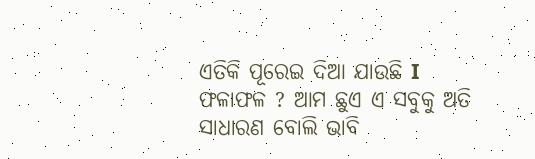ଏତିକି ପୂରେଇ ଦିଆ ଯାଉଛି I
ଫଳାଫଳ ? ଆମ ଛୁଏ ଏ ସବୁକୁ ଅତି ସାଧାରଣ ବୋଲି ଭାବି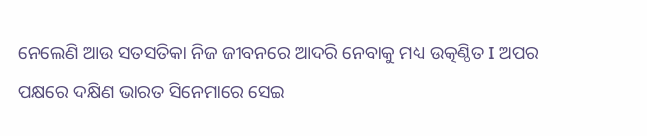ନେଲେଣି ଆଉ ସତସତିକା ନିଜ ଜୀବନରେ ଆଦରି ନେବାକୁ ମଧ୍ୟ ଉତ୍କଣ୍ଠିତ I ଅପର ପକ୍ଷରେ ଦକ୍ଷିଣ ଭାରତ ସିନେମାରେ ସେଇ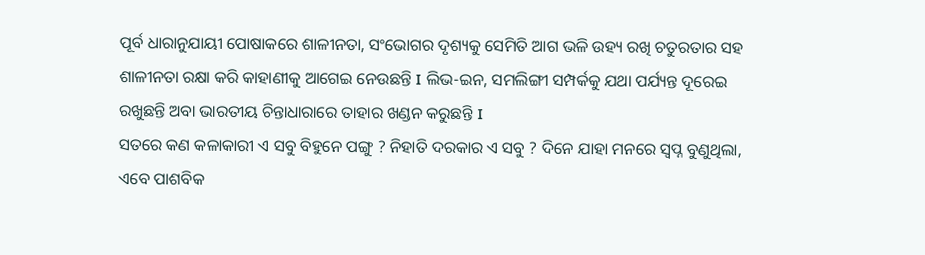ପୂର୍ବ ଧାରାନୁଯାୟୀ ପୋଷାକରେ ଶାଳୀନତା, ସଂଭୋଗର ଦୃଶ୍ୟକୁ ସେମିତି ଆଗ ଭଳି ଉହ୍ୟ ରଖି ଚତୁରତାର ସହ ଶାଳୀନତା ରକ୍ଷା କରି କାହାଣୀକୁ ଆଗେଇ ନେଉଛନ୍ତି I ଲିଭ-ଇନ, ସମଲିଙ୍ଗୀ ସମ୍ପର୍କକୁ ଯଥା ପର୍ଯ୍ୟନ୍ତ ଦୂରେଇ ରଖୁଛନ୍ତି ଅବା ଭାରତୀୟ ଚିନ୍ତାଧାରାରେ ତାହାର ଖଣ୍ଡନ କରୁଛନ୍ତି I
ସତରେ କଣ କଳାକାରୀ ଏ ସବୁ ବିହୁନେ ପଙ୍ଗୁ ? ନିହାତି ଦରକାର ଏ ସବୁ ? ଦିନେ ଯାହା ମନରେ ସ୍ବପ୍ନ ବୁଣୁଥିଲା, ଏବେ ପାଶବିକ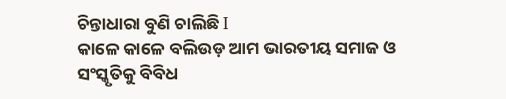ଚିନ୍ତାଧାରା ବୁଣି ଚାଲିଛି I
କାଳେ କାଳେ ବଲିଉଡ଼ ଆମ ଭାରତୀୟ ସମାଜ ଓ ସଂସ୍କୃତିକୁ ବିବିଧ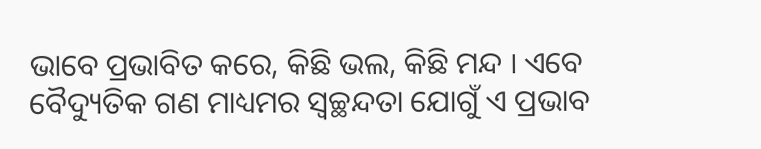ଭାବେ ପ୍ରଭାବିତ କରେ, କିଛି ଭଲ, କିଛି ମନ୍ଦ I ଏବେ ବୈଦ୍ୟୁତିକ ଗଣ ମାଧ୍ୟମର ସ୍ୱଚ୍ଛନ୍ଦତା ଯୋଗୁଁ ଏ ପ୍ରଭାବ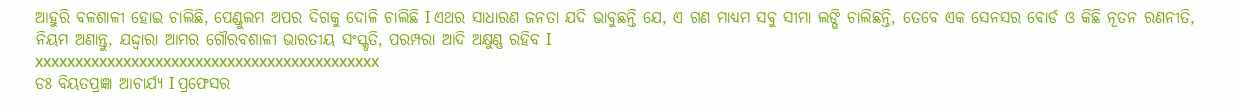ଆହୁରି ବଳଶାଳୀ ହୋଇ ଚାଲିଛି, ପେଣ୍ଡୁଲମ ଅପର ଦିଗକୁ ଦୋଳି ଚାଲିଛି I ଏଥର ସାଧାରଣ ଜନତା ଯଦି ଭାବୁଛନ୍ତି ଯେ, ଏ ଗଣ ମାଧ୍ୟମ ସବୁ ସୀମା ଲଙ୍ଘି ଚାଲିଛନ୍ତି, ତେବେ ଏକ ସେନସର ବୋର୍ଡ ଓ କିଛି ନୂତନ ରଣନୀତି, ନିୟମ ଅଣାନ୍ତୁ, ଯଦ୍ଦ୍ଵାରା ଆମର ଗୌରବଶାଳୀ ଭାରତୀୟ ସଂସ୍କୃତି, ପରମ୍ପରା ଆଦି ଅକ୍ଷୁଣ୍ଣ ରହିବ I
xxxxxxxxxxxxxxxxxxxxxxxxxxxxxxxxxxxxxxxxxxx
ଡଃ ବିୟତପ୍ରଜ୍ଞା ଆଚାର୍ଯ୍ୟ I ପ୍ରଫେସର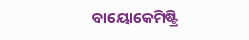ବାୟୋକେମିଷ୍ଟ୍ରି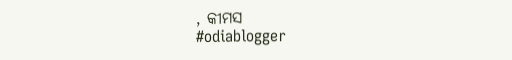, କୀମସ
#odiablogger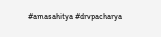#amasahitya #drvpacharya